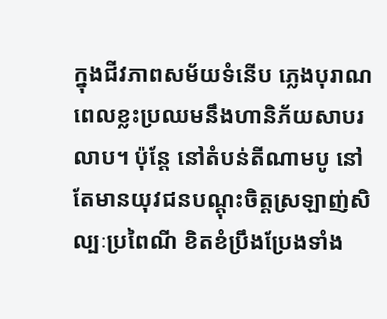ក្នុងជីវភាពសម័យទំនើប ភ្លេងបុរាណពេលខ្លះប្រឈមនឹងហានិភ័យសាបរលាប។ ប៉ុន្តែ នៅតំបន់តីណាមបូ នៅតែមានយុវជនបណ្តុះចិត្តស្រឡាញ់សិល្បៈប្រពៃណី ខិតខំប្រឹងប្រែងទាំង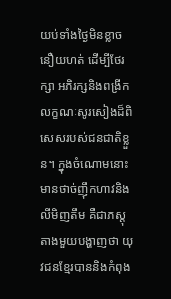យប់ទាំងថ្ងៃមិនខ្លាចនឿយហត់ ដើម្បីថែរក្សា អភិរក្សនិងពង្រីកលក្ខណៈសូរសៀងដ៏ពិសេសរបស់ជនជាតិខ្លួន។ ក្នុងចំណោមនោះមានថាច់ញ៉ឹកហាវនិងលីមិញតឹម គឺជាភស្តុតាងមួយបង្ហាញថា យុវជនខ្មែរបាននិងកំពុង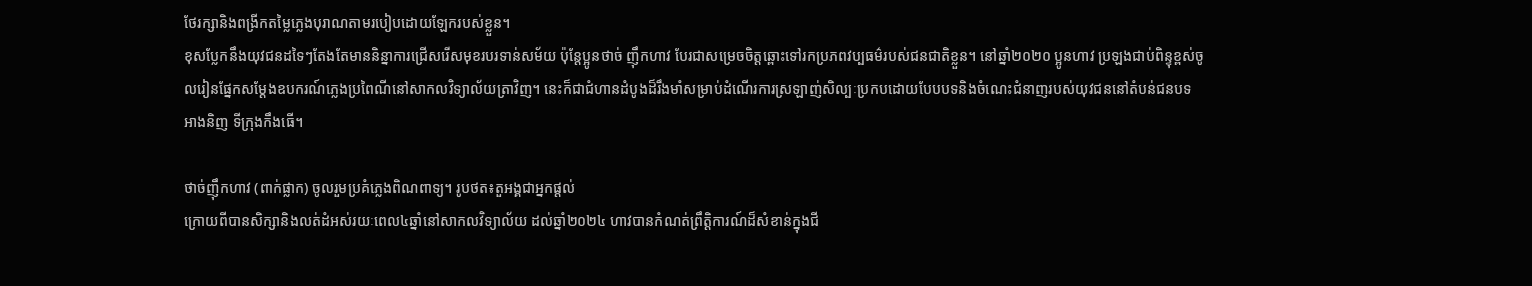ថែរក្សានិងពង្រីកតម្លៃភ្លេងបុរាណតាមរបៀបដោយឡែករបស់ខ្លួន។
ខុសប្លែកនឹងយុវជនដទៃៗតែងតែមាននិន្នាការជ្រើសរើសមុខរបរទាន់សម័យ ប៉ុន្តែប្អូនថាច់ ញ៉ឹកហាវ បែរជាសម្រេចចិត្តឆ្ពោះទៅរកប្រភពវប្បធម៌របស់ជនជាតិខ្លួន។ នៅឆ្នាំ២០២០ ប្អូនហាវ ប្រឡងជាប់ពិន្ទុខ្ពស់ចូលរៀនផ្នែកសម្តែងឧបករណ៍ភ្លេងប្រពៃណីនៅសាកលវិទ្យាល័យត្រាវិញ។ នេះក៏ជាជំហានដំបូងដ៏រឹងមាំសម្រាប់ដំណើរការស្រឡាញ់សិល្បៈប្រកបដោយបែបបទនិងចំណេះជំនាញរបស់យុវជននៅតំបន់ជនបទអាងនិញ ទីក្រុងកឹងធើ។

ថាច់ញ៉ឹកហាវ (ពាក់ផ្លាក) ចូលរួមប្រគំភ្លេងពិណពាទ្យ។ រូបថត៖តួអង្គជាអ្នកផ្តល់
ក្រោយពីបានសិក្សានិងលត់ដំអស់រយៈពេល៤ឆ្នាំនៅសាកលវិទ្យាល័យ ដល់ឆ្នាំ២០២៤ ហាវបានកំណត់ព្រឹត្តិការណ៍ដ៏សំខាន់ក្នុងជី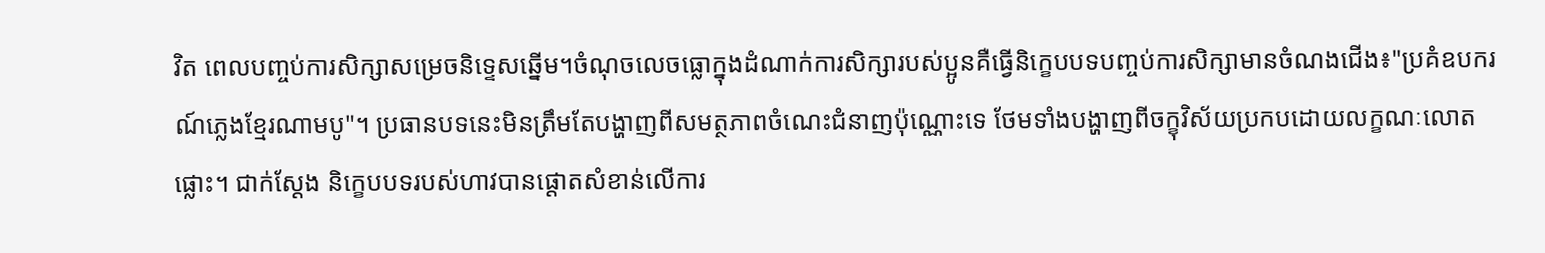វិត ពេលបញ្ចប់ការសិក្សាសម្រេចនិទ្ទេសឆ្នើម។ចំណុចលេចធ្លោក្នុងដំណាក់ការសិក្សារបស់ប្អូនគឺធ្វើនិក្ខេបបទបញ្ចប់ការសិក្សាមានចំណងជើង៖"ប្រគំឧបករណ៍ភ្លេងខ្មែរណាមបូ"។ ប្រធានបទនេះមិនត្រឹមតែបង្ហាញពីសមត្ថភាពចំណេះជំនាញប៉ុណ្ណោះទេ ថែមទាំងបង្ហាញពីចក្ខុវិស័យប្រកបដោយលក្ខណៈលោតផ្លោះ។ ជាក់ស្តែង និក្ខេបបទរបស់ហាវបានផ្តោតសំខាន់លើការ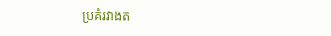ប្រគំរវាងត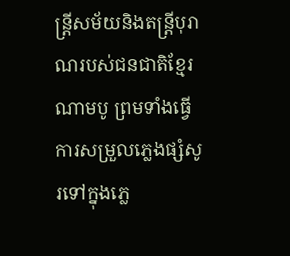ន្ត្រីសម័យនិងតន្ត្រីបុរាណរបស់ជនជាតិខ្មែរណាមបូ ព្រមទាំងធ្វើការសម្រួលភ្លេងផ្សំសូរទៅក្នុងភ្លេ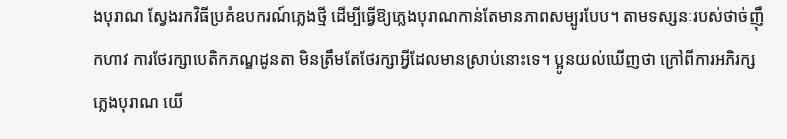ងបុរាណ ស្វែងរកវិធីប្រគំឧបករណ៍ភ្លេងថ្មី ដើម្បីធ្វើឱ្យភ្លេងបុរាណកាន់តែមានភាពសម្បូរបែប។ តាមទស្សនៈរបស់ថាច់ញ៉ឹកហាវ ការថែរក្សាបេតិកភណ្ឌដូនតា មិនត្រឹមតែថែរក្សាអ្វីដែលមានស្រាប់នោះទេ។ ប្អូនយល់ឃើញថា ក្រៅពីការអភិរក្សភ្លេងបុរាណ យើ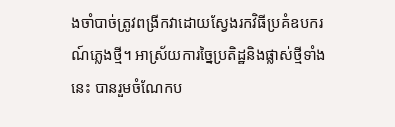ងចាំបាច់ត្រូវពង្រីកវាដោយស្វែងរកវិធីប្រគំឧបករណ៍ភ្លេងថ្មី។ អាស្រ័យការច្នៃប្រតិដ្ឋនិងផ្លាស់ថ្មីទាំងនេះ បានរួមចំណែកប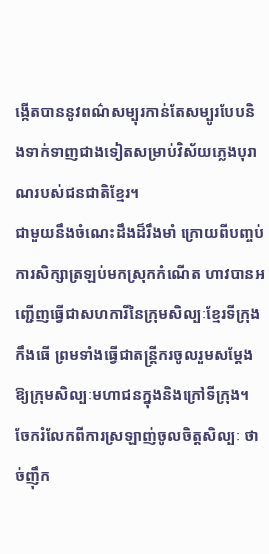ង្កើតបាននូវពណ៌សម្បុរកាន់តែសម្បូរបែបនិងទាក់ទាញជាងទៀតសម្រាប់វិស័យភ្លេងបុរាណរបស់ជនជាតិខ្មែរ។
ជាមួយនឹងចំណេះដឹងដ៏រឹងមាំ ក្រោយពីបញ្ចប់ការសិក្សាត្រឡប់មកស្រុកកំណើត ហាវបានអញ្ជើញធ្វើជាសហការីនៃក្រុមសិល្បៈខ្មែរទីក្រុងកឹងធើ ព្រមទាំងធ្វើជាតន្ត្រីករចូលរួមសម្តែងឱ្យក្រុមសិល្បៈមហាជនក្នុងនិងក្រៅទីក្រុង។ ចែករំលែកពីការស្រឡាញ់ចូលចិត្តសិល្បៈ ថាច់ញ៉ឹក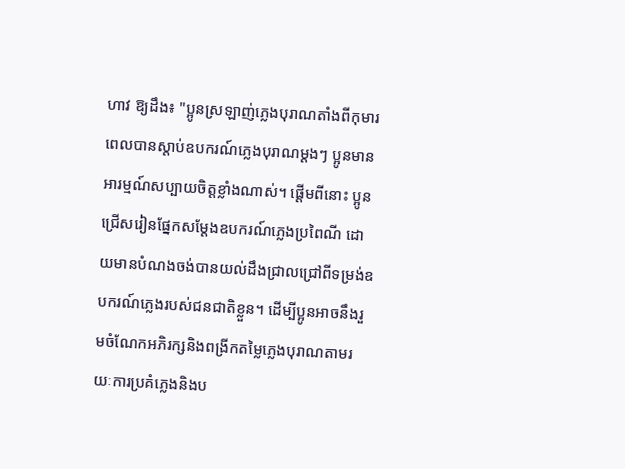ហាវ ឱ្យដឹង៖ "ប្អូនស្រឡាញ់ភ្លេងបុរាណតាំងពីកុមារ ពេលបានស្តាប់ឧបករណ៍ភ្លេងបុរាណម្តងៗ ប្អូនមានអារម្មណ៍សប្បាយចិត្តខ្លាំងណាស់។ ផ្តើមពីនោះ ប្អូនជ្រើសរៀនផ្នែកសម្តែងឧបករណ៍ភ្លេងប្រពៃណី ដោយមានបំណងចង់បានយល់ដឹងជ្រាលជ្រៅពីទម្រង់ឧបករណ៍ភ្លេងរបស់ជនជាតិខ្លួន។ ដើម្បីប្អូនអាចនឹងរួមចំណែកអភិរក្សនិងពង្រីកតម្លៃភ្លេងបុរាណតាមរយៈការប្រគំភ្លេងនិងប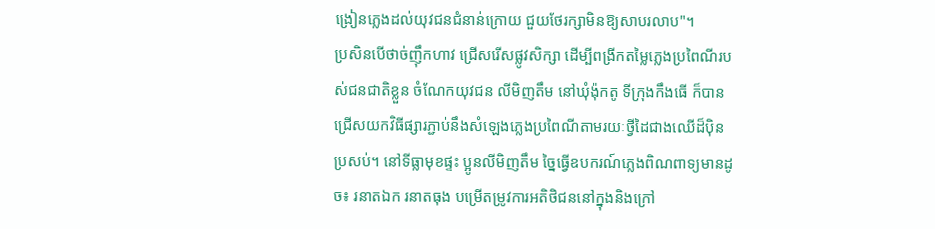ង្រៀនភ្លេងដល់យុវជនជំនាន់ក្រោយ ជួយថែរក្សាមិនឱ្យសាបរលាប"។
ប្រសិនបើថាច់ញ៉ឹកហាវ ជ្រើសរើសផ្លូវសិក្សា ដើម្បីពង្រីកតម្លៃភ្លេងប្រពៃណីរបស់ជនជាតិខ្លួន ចំណែកយុវជន លីមិញតឹម នៅឃុំង៉ុកតូ ទីក្រុងកឹងធើ ក៏បានជ្រើសយកវិធីផ្សារភ្ជាប់នឹងសំឡេងភ្លេងប្រពៃណីតាមរយៈថ្វីដៃជាងឈើដ៏ប៉ិនប្រសប់។ នៅទីធ្លាមុខផ្ទះ ប្អូនលីមិញតឹម ច្នៃធ្វើឧបករណ៍ភ្លេងពិណពាទ្យមានដូច៖ រនាតឯក រនាតធុង បម្រើតម្រូវការអតិថិជននៅក្នុងនិងក្រៅ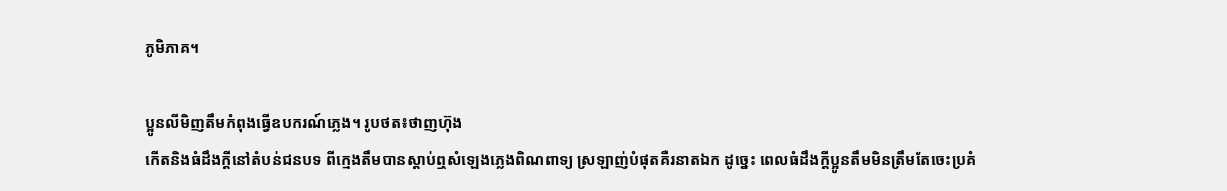ភូមិភាគ។

ប្អូនលីមិញតឹមកំពុងធ្វើឧបករណ៍ភ្លេង។ រូបថត៖ថាញហ៊ុង
កើតនិងធំដឹងក្តីនៅតំបន់ជនបទ ពីក្មេងតឹមបានស្តាប់ឮសំឡេងភ្លេងពិណពាទ្យ ស្រឡាញ់បំផុតគឺរនាតឯក ដូច្នេះ ពេលធំដឹងក្តីប្អូនតឹមមិនត្រឹមតែចេះប្រគំ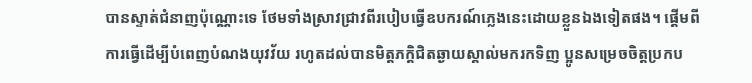បានស្ទាត់ជំនាញប៉ុណ្ណោះទេ ថែមទាំងស្រាវជ្រាវពីរបៀបធ្វើឧបករណ៍ភ្លេងនេះដោយខ្លួនឯងទៀតផង។ ផ្តើមពីការធ្វើដើម្បីបំពេញបំណងយុវវ័យ រហូតដល់បានមិត្តភក្តិជិតឆ្ងាយស្គាល់មករកទិញ ប្អូនសម្រេចចិត្តប្រកប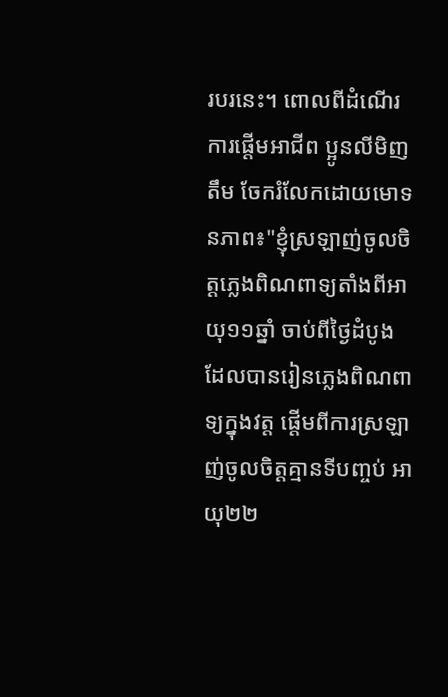របរនេះ។ ពោលពីដំណើរការផ្តើមអាជីព ប្អូនលីមិញតឹម ចែករំលែកដោយមោទនភាព៖"ខ្ញុំស្រឡាញ់ចូលចិត្តភ្លេងពិណពាទ្យតាំងពីអាយុ១១ឆ្នាំ ចាប់ពីថ្ងៃដំបូងដែលបានរៀនភ្លេងពិណពាទ្យក្នុងវត្ត ផ្តើមពីការស្រឡាញ់ចូលចិត្តគ្មានទីបញ្ចប់ អាយុ២២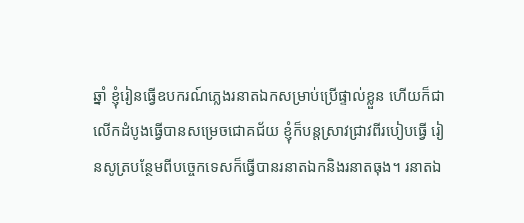ឆ្នាំ ខ្ញុំរៀនធ្វើឧបករណ៍ភ្លេងរនាតឯកសម្រាប់ប្រើផ្ទាល់ខ្លួន ហើយក៏ជាលើកដំបូងធ្វើបានសម្រេចជោគជ័យ ខ្ញុំក៏បន្តស្រាវជ្រាវពីរបៀបធ្វើ រៀនសូត្របន្ថែមពីបច្ចេកទេសក៏ធ្វើបានរនាតឯកនិងរនាតធុង។ រនាតឯ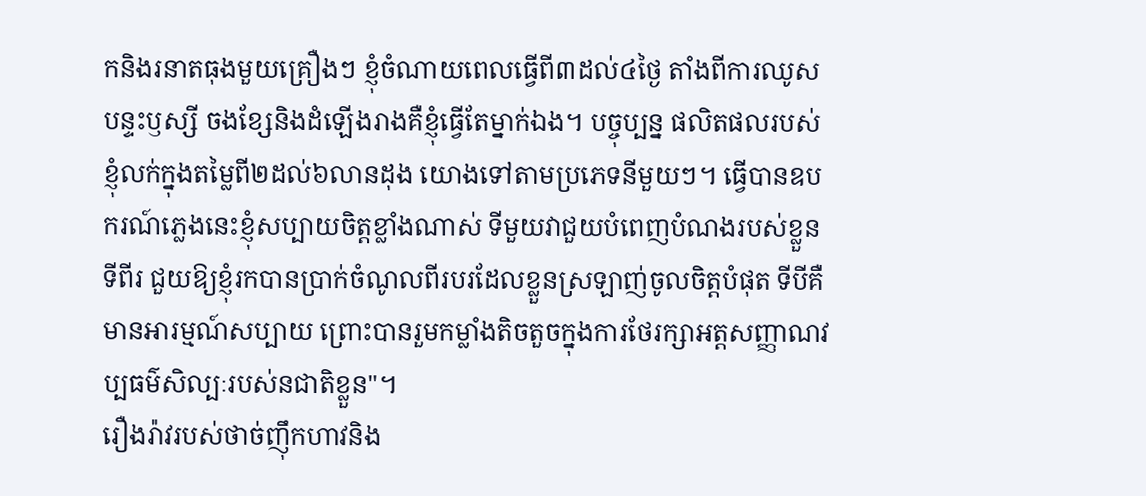កនិងរនាតធុងមួយគ្រឿងៗ ខ្ញុំចំណាយពេលធ្វើពី៣ដល់៤ថ្ងៃ តាំងពីការឈូសបន្ទះឫស្សី ចងខ្សែនិងដំឡើងរាងគឺខ្ញុំធ្វើតែម្នាក់ឯង។ បច្ចុប្បន្ន ផលិតផលរបស់ខ្ញុំលក់ក្នុងតម្លៃពី២ដល់៦លានដុង យោងទៅតាមប្រភេទនីមួយៗ។ ធ្វើបានឧបករណ៍ភ្លេងនេះខ្ញុំសប្បាយចិត្តខ្លាំងណាស់ ទីមួយវាជួយបំពេញបំណងរបស់ខ្លួន ទីពីរ ជួយឱ្យខ្ញុំរកបានប្រាក់ចំណូលពីរបរដែលខ្លួនស្រឡាញ់ចូលចិត្តបំផុត ទីបីគឺមានអារម្មណ៍សប្បាយ ព្រោះបានរួមកម្លាំងតិចតួចក្នុងការថែរក្សាអត្តសញ្ញាណវប្បធម៌សិល្បៈរបស់នជាតិខ្លួន"។
រឿងរ៉ាវរបស់ថាច់ញ៉ឹកហាវនិង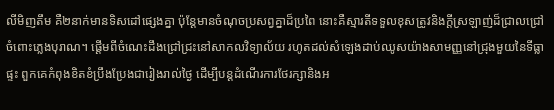លីមិញតឹម គឺ២នាក់មានទិសដៅផ្សេងគ្នា ប៉ុន្តែមានចំណុចប្រសព្វគ្នាដ៏ប្រពៃ នោះគឺស្មារតីទទួលខុសត្រូវនិងក្តីស្រឡាញ់ដ៏ជ្រាលជ្រៅចំពោះភ្លេងបុរាណ។ ផ្តើមពីចំណេះដឹងជ្រៅជ្រះនៅសាកលវិទ្យាល័យ រហូតដល់សំឡេងដាប់ឈូសយ៉ាងសាមញ្ញនៅជ្រុងមួយនៃទីធ្លាផ្ទះ ពួកគេកំពុងខិតខំប្រឹងប្រែងជារៀងរាល់ថ្ងៃ ដើម្បីបន្តដំណើរការថែរក្សានិងអ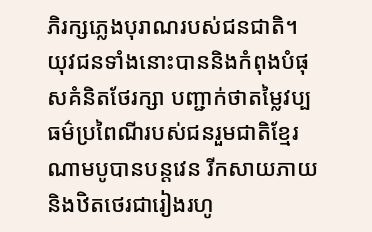ភិរក្សភ្លេងបុរាណរបស់ជនជាតិ។ យុវជនទាំងនោះបាននិងកំពុងបំផុសគំនិតថែរក្សា បញ្ជាក់ថាតម្លៃវប្បធម៌ប្រពៃណីរបស់ជនរួមជាតិខ្មែរណាមបូបានបន្តវេន រីកសាយភាយនិងឋិតថេរជារៀងរហូ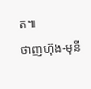ត៕
ថាញហ៊ុង-មុនី